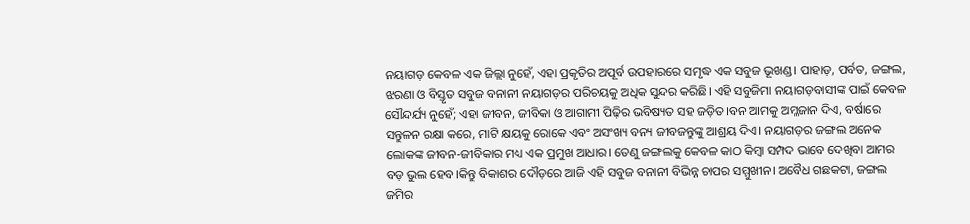ନୟାଗଡ଼ କେବଳ ଏକ ଜିଲ୍ଲା ନୁହେଁ, ଏହା ପ୍ରକୃତିର ଅପୂର୍ବ ଉପହାରରେ ସମୃଦ୍ଧ ଏକ ସବୁଜ ଭୂଖଣ୍ଡ। ପାହାଡ଼, ପର୍ବତ, ଜଙ୍ଗଲ, ଝରଣା ଓ ବିସ୍ତୃତ ସବୁଜ ବନାନୀ ନୟାଗଡ଼ର ପରିଚୟକୁ ଅଧିକ ସୁନ୍ଦର କରିଛି। ଏହି ସବୁଜିମା ନୟାଗଡ଼ବାସୀଙ୍କ ପାଇଁ କେବଳ ସୌନ୍ଦର୍ଯ୍ୟ ନୁହେଁ; ଏହା ଜୀବନ, ଜୀବିକା ଓ ଆଗାମୀ ପିଢ଼ିର ଭବିଷ୍ୟତ ସହ ଜଡ଼ିତ।ବନ ଆମକୁ ଅମ୍ଳଜାନ ଦିଏ, ବର୍ଷାରେ ସନ୍ତୁଳନ ରକ୍ଷା କରେ, ମାଟି କ୍ଷୟକୁ ରୋକେ ଏବଂ ଅସଂଖ୍ୟ ବନ୍ୟ ଜୀବଜନ୍ତୁଙ୍କୁ ଆଶ୍ରୟ ଦିଏ। ନୟାଗଡ଼ର ଜଙ୍ଗଲ ଅନେକ ଲୋକଙ୍କ ଜୀବନ-ଜୀବିକାର ମଧ୍ୟ ଏକ ପ୍ରମୁଖ ଆଧାର। ତେଣୁ ଜଙ୍ଗଲକୁ କେବଳ କାଠ କିମ୍ବା ସମ୍ପଦ ଭାବେ ଦେଖିବା ଆମର ବଡ଼ ଭୁଲ ହେବ।କିନ୍ତୁ ବିକାଶର ଦୌଡ଼ରେ ଆଜି ଏହି ସବୁଜ ବନାନୀ ବିଭିନ୍ନ ଚାପର ସମ୍ମୁଖୀନ। ଅବୈଧ ଗଛକଟା, ଜଙ୍ଗଲ ଜମିର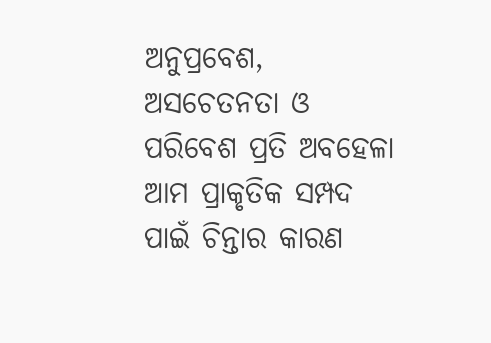ଅନୁପ୍ରବେଶ, ଅସଚେତନତା ଓ ପରିବେଶ ପ୍ରତି ଅବହେଳା ଆମ ପ୍ରାକୃତିକ ସମ୍ପଦ ପାଇଁ ଚିନ୍ତାର କାରଣ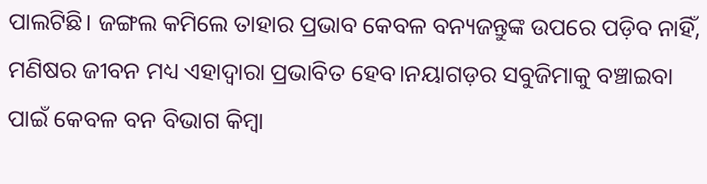ପାଲଟିଛି। ଜଙ୍ଗଲ କମିଲେ ତାହାର ପ୍ରଭାବ କେବଳ ବନ୍ୟଜନ୍ତୁଙ୍କ ଉପରେ ପଡ଼ିବ ନାହିଁ, ମଣିଷର ଜୀବନ ମଧ୍ୟ ଏହାଦ୍ୱାରା ପ୍ରଭାବିତ ହେବ।ନୟାଗଡ଼ର ସବୁଜିମାକୁ ବଞ୍ଚାଇବା ପାଇଁ କେବଳ ବନ ବିଭାଗ କିମ୍ବା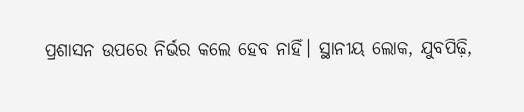ପ୍ରଶାସନ ଉପରେ ନିର୍ଭର କଲେ ହେବ ନାହିଁ। ସ୍ଥାନୀୟ ଲୋକ, ଯୁବପିଢ଼ି,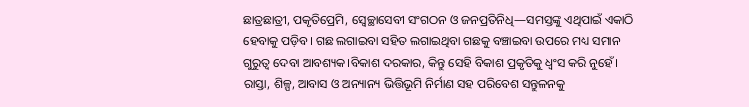ଛାତ୍ରଛାତ୍ରୀ, ପକୃତିପ୍ରେମି, ସ୍ୱେଚ୍ଛାସେବୀ ସଂଗଠନ ଓ ଜନପ୍ରତିନିଧି—ସମସ୍ତଙ୍କୁ ଏଥିପାଇଁ ଏକାଠି ହେବାକୁ ପଡ଼ିବ। ଗଛ ଲଗାଇବା ସହିତ ଲଗାଇଥିବା ଗଛକୁ ବଞ୍ଚାଇବା ଉପରେ ମଧ୍ୟ ସମାନ ଗୁରୁତ୍ୱ ଦେବା ଆବଶ୍ୟକ।ବିକାଶ ଦରକାର, କିନ୍ତୁ ସେହି ବିକାଶ ପ୍ରକୃତିକୁ ଧ୍ୱଂସ କରି ନୁହେଁ। ରାସ୍ତା, ଶିଳ୍ପ, ଆବାସ ଓ ଅନ୍ୟାନ୍ୟ ଭିତ୍ତିଭୂମି ନିର୍ମାଣ ସହ ପରିବେଶ ସନ୍ତୁଳନକୁ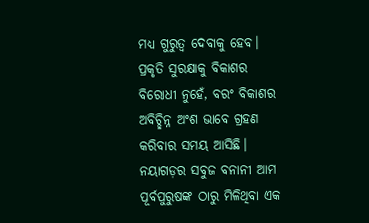ମଧ୍ୟ ଗୁରୁତ୍ୱ ଦେବାକୁ ହେବ। ପ୍ରକୃତି ସୁରକ୍ଷାକୁ ବିକାଶର ବିରୋଧୀ ନୁହେଁ, ବରଂ ବିକାଶର ଅବିଚ୍ଛିନ୍ନ ଅଂଶ ଭାବେ ଗ୍ରହଣ କରିବାର ସମୟ ଆସିଛି। ନୟାଗଡ଼ର ସବୁଜ ବନାନୀ ଆମ ପୂର୍ବପୁରୁଷଙ୍କ ଠାରୁ ମିଳିଥିବା ଏକ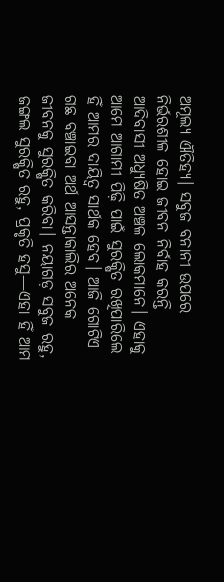ଅମୂଲ୍ୟ ଐତିହ୍ୟ। ସବୁଜ ବନାନୀ ଉପରେ ନିର୍ଭରଶୀଳ ହୋଇ ଜୀବନ ନିର୍ବାହ କରନ୍ତି ଆଦିବାସୀ ଅଧ୍ୟୁଷିତ ଅଞ୍ଚଳ ଲୋକମାନେ। ଏହାକୁ ଆମେ ଆଗାମୀ ପିଢ଼ି ପାଇଁ ସୁରକ୍ଷିତ ରଖିପାରିଲେ ହିଁ ଆମର ଦାୟିତ୍ୱ ସାର୍ଥକ ହେବ। ଆଜି ଗୋଟିଏ ଗଛ ବଞ୍ଚାଇବା ଅର୍ଥ ଆସନ୍ତାକାଲିର ଅନେକ ଜୀବନକୁ ସୁରକ୍ଷିତ କରିବା। ନୟାଗଡ଼ ସବୁଜ ରହୁ, ଜଙ୍ଗଲ ସୁରକ୍ଷିତ ରହୁ, ପ୍ରକୃତି ହସୁ—ଏହା ହିଁ ଆମ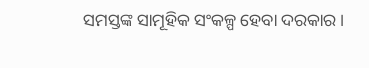ସମସ୍ତଙ୍କ ସାମୂହିକ ସଂକଳ୍ପ ହେବା ଦରକାର।